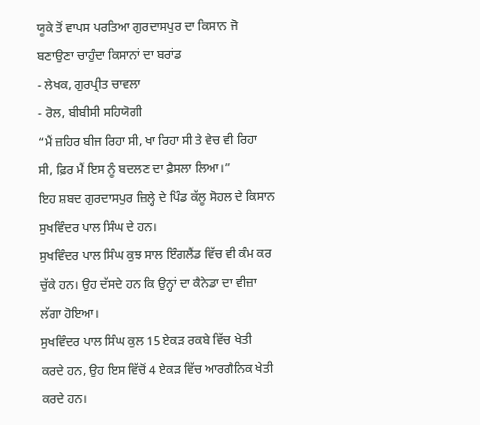ਯੂਕੇ ਤੋਂ ਵਾਪਸ ਪਰਤਿਆ ਗੁਰਦਾਸਪੁਰ ਦਾ ਕਿਸਾਨ ਜੋ ਬਣਾਉਣਾ ਚਾਹੁੰਦਾ ਕਿਸਾਨਾਂ ਦਾ ਬਰਾਂਡ
- ਲੇਖਕ, ਗੁਰਪ੍ਰੀਤ ਚਾਵਲਾ
- ਰੋਲ, ਬੀਬੀਸੀ ਸਹਿਯੋਗੀ
“ਮੈਂ ਜ਼ਹਿਰ ਬੀਜ ਰਿਹਾ ਸੀ, ਖਾ ਰਿਹਾ ਸੀ ਤੇ ਵੇਚ ਵੀ ਰਿਹਾ ਸੀ, ਫ਼ਿਰ ਮੈਂ ਇਸ ਨੂੰ ਬਦਲਣ ਦਾ ਫ਼ੈਸਲਾ ਲਿਆ।”
ਇਹ ਸ਼ਬਦ ਗੁਰਦਾਸਪੁਰ ਜ਼ਿਲ੍ਹੇ ਦੇ ਪਿੰਡ ਕੱਲੂ ਸੋਹਲ ਦੇ ਕਿਸਾਨ ਸੁਖਵਿੰਦਰ ਪਾਲ ਸਿੰਘ ਦੇ ਹਨ।
ਸੁਖਵਿੰਦਰ ਪਾਲ ਸਿੰਘ ਕੁਝ ਸਾਲ ਇੰਗਲੈਂਡ ਵਿੱਚ ਵੀ ਕੰਮ ਕਰ ਚੁੱਕੇ ਹਨ। ਉਹ ਦੱਸਦੇ ਹਨ ਕਿ ਉਨ੍ਹਾਂ ਦਾ ਕੈਨੇਡਾ ਦਾ ਵੀਜ਼ਾ ਲੱਗਾ ਹੋਇਆ।
ਸੁਖਵਿੰਦਰ ਪਾਲ ਸਿੰਘ ਕੁਲ 15 ਏਕੜ ਰਕਬੇ ਵਿੱਚ ਖੇਤੀ ਕਰਦੇ ਹਨ, ਉਹ ਇਸ ਵਿੱਚੋਂ 4 ਏਕੜ ਵਿੱਚ ਆਰਗੈਨਿਕ ਖੇਤੀ ਕਰਦੇ ਹਨ।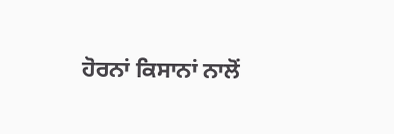ਹੋਰਨਾਂ ਕਿਸਾਨਾਂ ਨਾਲੋਂ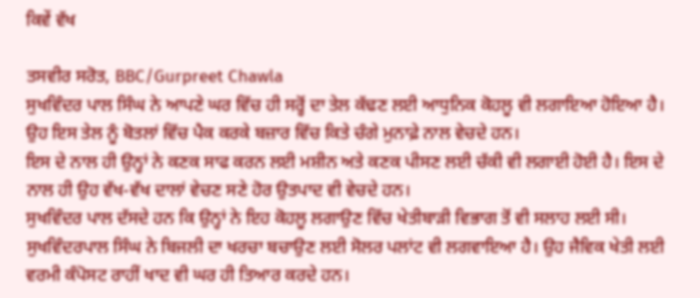ਕਿਵੇਂ ਵੱਖ

ਤਸਵੀਰ ਸਰੋਤ, BBC/Gurpreet Chawla
ਸੁਖਵਿੰਦਰ ਪਾਲ ਸਿੰਘ ਨੇ ਆਪਣੇ ਘਰ ਵਿੱਚ ਹੀ ਸਰ੍ਹੋਂ ਦਾ ਤੇਲ ਕੱਢਣ ਲਈ ਆਧੁਨਿਕ ਕੋਹਲੂ ਵੀ ਲਗਾਇਆ ਹੋਇਆ ਹੈ। ਉਹ ਇਸ ਤੇਲ ਨੂੰ ਬੋਤਲਾਂ ਵਿੱਚ ਪੈਕ ਕਰਕੇ ਬਜ਼ਾਰ ਵਿੱਚ ਕਿਤੇ ਚੰਗੇ ਮੁਨਾਫ਼ੇ ਨਾਲ ਵੇਚਦੇ ਹਨ।
ਇਸ ਦੇ ਨਾਲ ਹੀ ਉਨ੍ਹਾਂ ਨੇ ਕਣਕ ਸਾਫ ਕਰਨ ਲਈ ਮਸ਼ੀਨ ਅਤੇ ਕਣਕ ਪੀਸਣ ਲਈ ਚੱਕੀ ਵੀ ਲਗਾਈ ਹੋਈ ਹੈ। ਇਸ ਦੇ ਨਾਲ ਹੀ ਉਹ ਵੱਖ-ਵੱਖ ਦਾਲਾਂ ਵੇਚਣ ਸਣੇ ਹੋਰ ਉਤਪਾਦ ਵੀ ਵੇਚਦੇ ਹਨ।
ਸੁਖਵਿੰਦਰ ਪਾਲ ਦੱਸਦੇ ਹਨ ਕਿ ਉਨ੍ਹਾਂ ਨੇ ਇਹ ਕੋਹਲੂ ਲਗਾਉਣ ਵਿੱਚ ਖੇਤੀਬਾੜੀ ਵਿਭਾਗ ਤੋਂ ਵੀ ਸਲਾਹ ਲਈ ਸੀ।
ਸੁਖਵਿੰਦਰਪਾਲ ਸਿੰਘ ਨੇ ਬਿਜਲੀ ਦਾ ਖਰਚਾ ਬਚਾਉਣ ਲਈ ਸੋਲਰ ਪਲਾਂਟ ਵੀ ਲਗਵਾਇਆ ਹੈ। ਉਹ ਜੈਵਿਕ ਖੇਤੀ ਲਈ ਵਰਮੀ ਕੰਪੋਸਟ ਰਾਹੀਂ ਖਾਦ ਵੀ ਘਰ ਹੀ ਤਿਆਰ ਕਰਦੇ ਹਨ।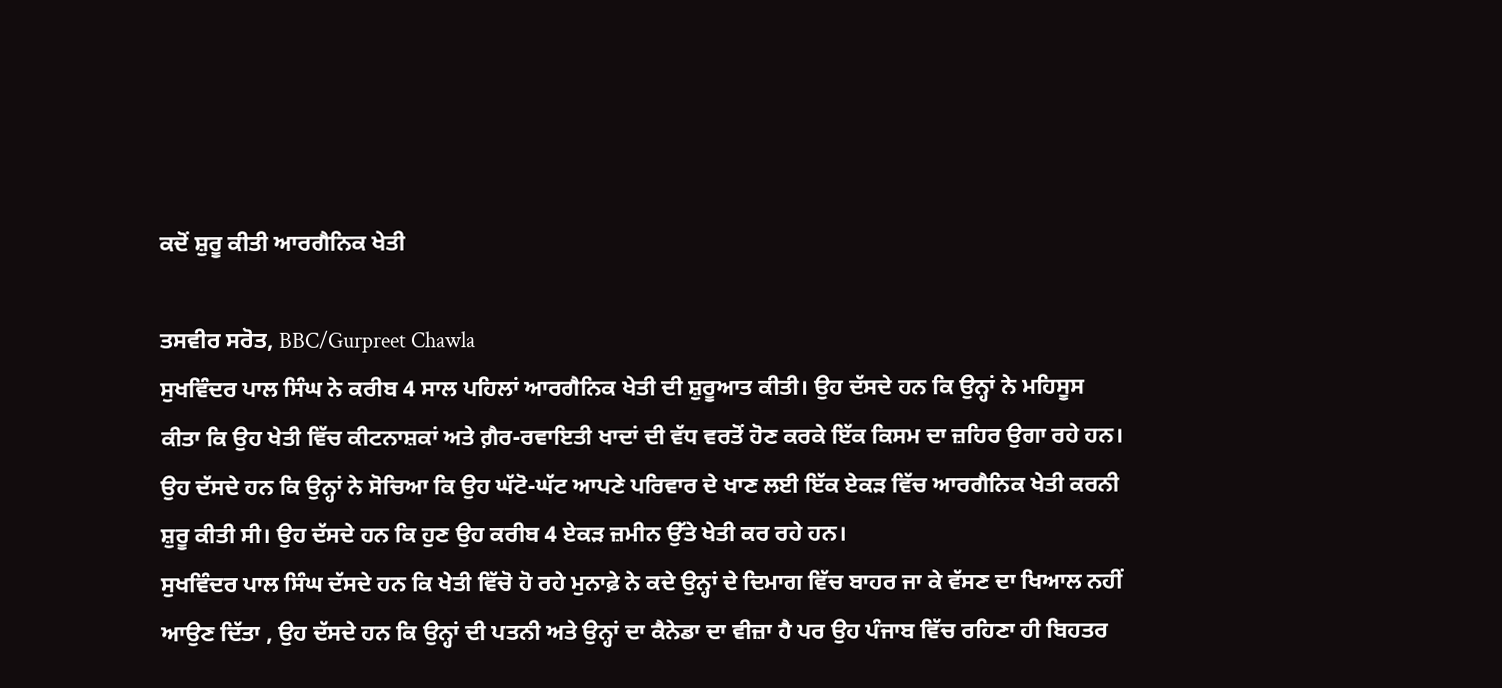ਕਦੋਂ ਸ਼ੁਰੂ ਕੀਤੀ ਆਰਗੈਨਿਕ ਖੇਤੀ

ਤਸਵੀਰ ਸਰੋਤ, BBC/Gurpreet Chawla
ਸੁਖਵਿੰਦਰ ਪਾਲ ਸਿੰਘ ਨੇ ਕਰੀਬ 4 ਸਾਲ ਪਹਿਲਾਂ ਆਰਗੈਨਿਕ ਖੇਤੀ ਦੀ ਸ਼ੁਰੂਆਤ ਕੀਤੀ। ਉਹ ਦੱਸਦੇ ਹਨ ਕਿ ਉਨ੍ਹਾਂ ਨੇ ਮਹਿਸੂਸ ਕੀਤਾ ਕਿ ਉਹ ਖੇਤੀ ਵਿੱਚ ਕੀਟਨਾਸ਼ਕਾਂ ਅਤੇ ਗ਼ੈਰ-ਰਵਾਇਤੀ ਖਾਦਾਂ ਦੀ ਵੱਧ ਵਰਤੋਂ ਹੋਣ ਕਰਕੇ ਇੱਕ ਕਿਸਮ ਦਾ ਜ਼ਹਿਰ ਉਗਾ ਰਹੇ ਹਨ।
ਉਹ ਦੱਸਦੇ ਹਨ ਕਿ ਉਨ੍ਹਾਂ ਨੇ ਸੋਚਿਆ ਕਿ ਉਹ ਘੱਟੋ-ਘੱਟ ਆਪਣੇ ਪਰਿਵਾਰ ਦੇ ਖਾਣ ਲਈ ਇੱਕ ਏਕੜ ਵਿੱਚ ਆਰਗੈਨਿਕ ਖੇਤੀ ਕਰਨੀ ਸ਼ੁਰੂ ਕੀਤੀ ਸੀ। ਉਹ ਦੱਸਦੇ ਹਨ ਕਿ ਹੁਣ ਉਹ ਕਰੀਬ 4 ਏਕੜ ਜ਼ਮੀਨ ਉੱਤੇ ਖੇਤੀ ਕਰ ਰਹੇ ਹਨ।
ਸੁਖਵਿੰਦਰ ਪਾਲ ਸਿੰਘ ਦੱਸਦੇ ਹਨ ਕਿ ਖੇਤੀ ਵਿੱਚੋ ਹੋ ਰਹੇ ਮੁਨਾਫ਼ੇ ਨੇ ਕਦੇ ਉਨ੍ਹਾਂ ਦੇ ਦਿਮਾਗ ਵਿੱਚ ਬਾਹਰ ਜਾ ਕੇ ਵੱਸਣ ਦਾ ਖਿਆਲ ਨਹੀਂ ਆਉਣ ਦਿੱਤਾ , ਉਹ ਦੱਸਦੇ ਹਨ ਕਿ ਉਨ੍ਹਾਂ ਦੀ ਪਤਨੀ ਅਤੇ ਉਨ੍ਹਾਂ ਦਾ ਕੈਨੇਡਾ ਦਾ ਵੀਜ਼ਾ ਹੈ ਪਰ ਉਹ ਪੰਜਾਬ ਵਿੱਚ ਰਹਿਣਾ ਹੀ ਬਿਹਤਰ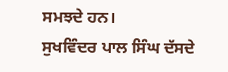ਸਮਝਦੇ ਹਨ।
ਸੁਖਵਿੰਦਰ ਪਾਲ ਸਿੰਘ ਦੱਸਦੇ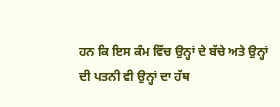ਹਨ ਕਿ ਇਸ ਕੰਮ ਵਿੱਚ ਉਨ੍ਹਾਂ ਦੇ ਬੱਚੇ ਅਤੇ ਉਨ੍ਹਾਂ ਦੀ ਪਤਨੀ ਵੀ ਉਨ੍ਹਾਂ ਦਾ ਹੱਥ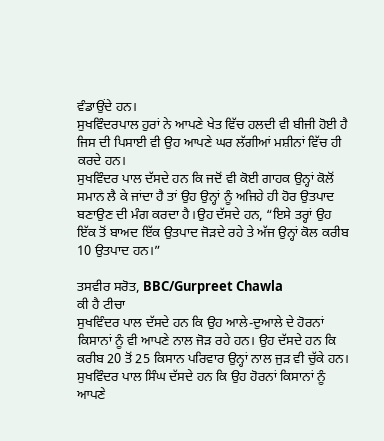ਵੰਡਾਉਂਦੇ ਹਨ।
ਸੁਖਵਿੰਦਰਪਾਲ ਹੁਰਾਂ ਨੇ ਆਪਣੇ ਖੇਤ ਵਿੱਚ ਹਲਦੀ ਵੀ ਬੀਜੀ ਹੋਈ ਹੈ ਜਿਸ ਦੀ ਪਿਸਾਈ ਵੀ ਉਹ ਆਪਣੇ ਘਰ ਲੱਗੀਆਂ ਮਸ਼ੀਨਾਂ ਵਿੱਚ ਹੀ ਕਰਦੇ ਹਨ।
ਸੁਖਵਿੰਦਰ ਪਾਲ ਦੱਸਦੇ ਹਨ ਕਿ ਜਦੋਂ ਵੀ ਕੋਈ ਗਾਹਕ ਉਨ੍ਹਾਂ ਕੋਲੋਂ ਸਮਾਨ ਲੈ ਕੇ ਜਾਂਦਾ ਹੈ ਤਾਂ ਉਹ ਉਨ੍ਹਾਂ ਨੂੰ ਅਜਿਹੇ ਹੀ ਹੋਰ ਉਤਪਾਦ ਬਣਾਉਣ ਦੀ ਮੰਗ ਕਰਦਾ ਹੈ।ਉਹ ਦੱਸਦੇ ਹਨ, “ਇਸੇ ਤਰ੍ਹਾਂ ਉਹ ਇੱਕ ਤੋਂ ਬਾਅਦ ਇੱਕ ਉਤਪਾਦ ਜੋੜਦੇ ਰਹੇ ਤੇ ਅੱਜ ਉਨ੍ਹਾਂ ਕੋਲ ਕਰੀਬ 10 ਉਤਪਾਦ ਹਨ।”

ਤਸਵੀਰ ਸਰੋਤ, BBC/Gurpreet Chawla
ਕੀ ਹੈ ਟੀਚਾ
ਸੁਖਵਿੰਦਰ ਪਾਲ ਦੱਸਦੇ ਹਨ ਕਿ ਉਹ ਆਲੇ-ਦੁਆਲੇ ਦੇ ਹੋਰਨਾਂ ਕਿਸਾਨਾਂ ਨੂੰ ਵੀ ਆਪਣੇ ਨਾਲ ਜੋੜ ਰਹੇ ਹਨ। ਉਹ ਦੱਸਦੇ ਹਨ ਕਿ ਕਰੀਬ 20 ਤੋਂ 25 ਕਿਸਾਨ ਪਰਿਵਾਰ ਉਨ੍ਹਾਂ ਨਾਲ ਜੁੜ ਵੀ ਚੁੱਕੇ ਹਨ।
ਸੁਖਵਿੰਦਰ ਪਾਲ ਸਿੰਘ ਦੱਸਦੇ ਹਨ ਕਿ ਉਹ ਹੋਰਨਾਂ ਕਿਸਾਨਾਂ ਨੂੰ ਆਪਣੇ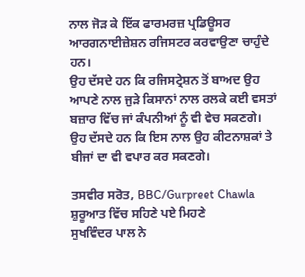ਨਾਲ ਜੋੜ ਕੇ ਇੱਕ ਫਾਰਮਰਜ਼ ਪ੍ਰਡਿਊਸਰ ਆਰਗਨਾਈਜ਼ੇਸ਼ਨ ਰਜਿਸਟਰ ਕਰਵਾਉਣਾ ਚਾਹੁੰਦੇ ਹਨ।
ਉਹ ਦੱਸਦੇ ਹਨ ਕਿ ਰਜਿਸਟ੍ਰੇਸ਼ਨ ਤੋਂ ਬਾਅਦ ਉਹ ਆਪਣੇ ਨਾਲ ਜੁੜੇ ਕਿਸਾਨਾਂ ਨਾਲ ਰਲਕੇ ਕਈ ਵਸਤਾਂ ਬਜ਼ਾਰ ਵਿੱਚ ਜਾਂ ਕੰਪਨੀਆਂ ਨੂੰ ਵੀ ਵੇਚ ਸਕਣਗੇ। ਉਹ ਦੱਸਦੇ ਹਨ ਕਿ ਇਸ ਨਾਲ ਉਹ ਕੀਟਨਾਸ਼ਕਾਂ ਤੇ ਬੀਜਾਂ ਦਾ ਵੀ ਵਪਾਰ ਕਰ ਸਕਣਗੇ।

ਤਸਵੀਰ ਸਰੋਤ, BBC/Gurpreet Chawla
ਸ਼ੁਰੂਆਤ ਵਿੱਚ ਸਹਿਣੇ ਪਏ ਮਿਹਣੇ
ਸੁਖਵਿੰਦਰ ਪਾਲ ਨੇ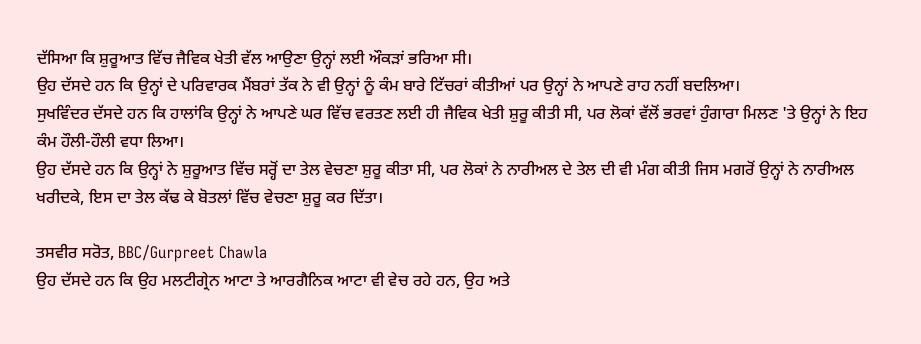ਦੱਸਿਆ ਕਿ ਸ਼ੁਰੂਆਤ ਵਿੱਚ ਜੈਵਿਕ ਖੇਤੀ ਵੱਲ ਆਉਣਾ ਉਨ੍ਹਾਂ ਲਈ ਔਕੜਾਂ ਭਰਿਆ ਸੀ।
ਉਹ ਦੱਸਦੇ ਹਨ ਕਿ ਉਨ੍ਹਾਂ ਦੇ ਪਰਿਵਾਰਕ ਮੈਂਬਰਾਂ ਤੱਕ ਨੇ ਵੀ ਉਨ੍ਹਾਂ ਨੂੰ ਕੰਮ ਬਾਰੇ ਟਿੱਚਰਾਂ ਕੀਤੀਆਂ ਪਰ ਉਨ੍ਹਾਂ ਨੇ ਆਪਣੇ ਰਾਹ ਨਹੀਂ ਬਦਲਿਆ।
ਸੁਖਵਿੰਦਰ ਦੱਸਦੇ ਹਨ ਕਿ ਹਾਲਾਂਕਿ ਉਨ੍ਹਾਂ ਨੇ ਆਪਣੇ ਘਰ ਵਿੱਚ ਵਰਤਣ ਲਈ ਹੀ ਜੈਵਿਕ ਖੇਤੀ ਸ਼ੁਰੂ ਕੀਤੀ ਸੀ, ਪਰ ਲੋਕਾਂ ਵੱਲੋਂ ਭਰਵਾਂ ਹੁੰਗਾਰਾ ਮਿਲਣ 'ਤੇ ਉਨ੍ਹਾਂ ਨੇ ਇਹ ਕੰਮ ਹੌਲੀ-ਹੌਲੀ ਵਧਾ ਲਿਆ।
ਉਹ ਦੱਸਦੇ ਹਨ ਕਿ ਉਨ੍ਹਾਂ ਨੇ ਸ਼ੁਰੂਆਤ ਵਿੱਚ ਸਰ੍ਹੋਂ ਦਾ ਤੇਲ ਵੇਚਣਾ ਸ਼ੁਰੂ ਕੀਤਾ ਸੀ, ਪਰ ਲੋਕਾਂ ਨੇ ਨਾਰੀਅਲ ਦੇ ਤੇਲ ਦੀ ਵੀ ਮੰਗ ਕੀਤੀ ਜਿਸ ਮਗਰੋਂ ਉਨ੍ਹਾਂ ਨੇ ਨਾਰੀਅਲ ਖਰੀਦਕੇ, ਇਸ ਦਾ ਤੇਲ ਕੱਢ ਕੇ ਬੋਤਲਾਂ ਵਿੱਚ ਵੇਚਣਾ ਸ਼ੁਰੂ ਕਰ ਦਿੱਤਾ।

ਤਸਵੀਰ ਸਰੋਤ, BBC/Gurpreet Chawla
ਉਹ ਦੱਸਦੇ ਹਨ ਕਿ ਉਹ ਮਲਟੀਗ੍ਰੇਨ ਆਟਾ ਤੇ ਆਰਗੈਨਿਕ ਆਟਾ ਵੀ ਵੇਚ ਰਹੇ ਹਨ, ਉਹ ਅਤੇ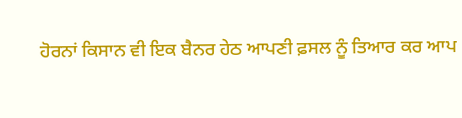ਹੋਰਨਾਂ ਕਿਸਾਨ ਵੀ ਇਕ ਬੈਨਰ ਹੇਠ ਆਪਣੀ ਫ਼ਸਲ ਨੂੰ ਤਿਆਰ ਕਰ ਆਪ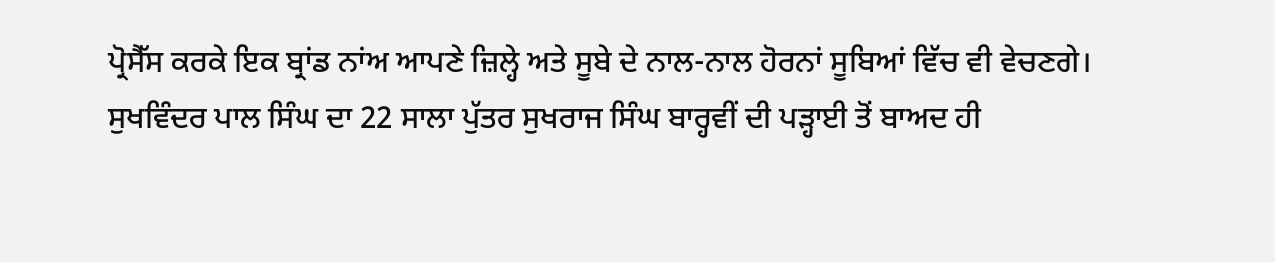ਪ੍ਰੋਸੈੱਸ ਕਰਕੇ ਇਕ ਬ੍ਰਾਂਡ ਨਾਂਅ ਆਪਣੇ ਜ਼ਿਲ੍ਹੇ ਅਤੇ ਸੂਬੇ ਦੇ ਨਾਲ-ਨਾਲ ਹੋਰਨਾਂ ਸੂਬਿਆਂ ਵਿੱਚ ਵੀ ਵੇਚਣਗੇ।
ਸੁਖਵਿੰਦਰ ਪਾਲ ਸਿੰਘ ਦਾ 22 ਸਾਲਾ ਪੁੱਤਰ ਸੁਖਰਾਜ ਸਿੰਘ ਬਾਰ੍ਹਵੀਂ ਦੀ ਪੜ੍ਹਾਈ ਤੋਂ ਬਾਅਦ ਹੀ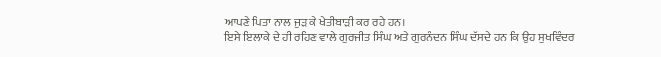ਆਪਣੇ ਪਿਤਾ ਨਾਲ ਜੁੜ ਕੇ ਖੇਤੀਬਾੜੀ ਕਰ ਰਹੇ ਹਨ।
ਇਸੇ ਇਲਾਕੇ ਦੇ ਹੀ ਰਹਿਣ ਵਾਲੇ ਗੁਰਜੀਤ ਸਿੰਘ ਅਤੇ ਗੁਰਨੰਦਨ ਸਿੰਘ ਦੱਸਦੇ ਹਨ ਕਿ ਉਹ ਸੁਖਵਿੰਦਰ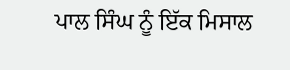ਪਾਲ ਸਿੰਘ ਨੂੰ ਇੱਕ ਮਿਸਾਲ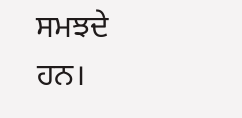ਸਮਝਦੇ ਹਨ।